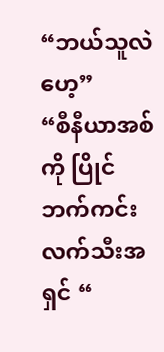“ဘယ်သူလဲဟေ့”
“စီနီယာအစ်ကို ပြိုင်ဘက်ကင်းလက်သီးအရှင် “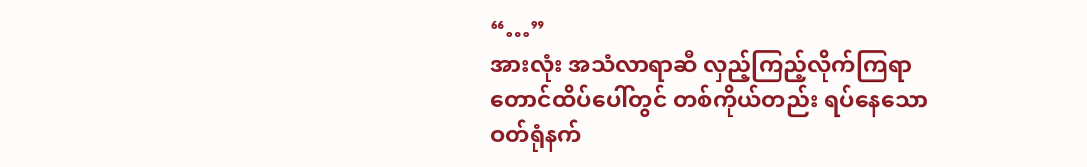“…”
အားလုံး အသံလာရာဆီ လှည့်ကြည့်လိုက်ကြရာ တောင်ထိပ်ပေါ်တွင် တစ်ကိုယ်တည်း ရပ်နေသော ဝတ်ရုံနက်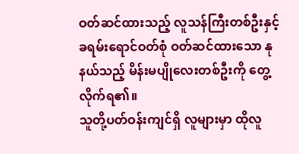ဝတ်ဆင်ထားသည့် လူသန်ကြီးတစ်ဦးနှင့် ခရမ်းရောင်ဝတ်စုံ ဝတ်ဆင်ထားသော နုနယ်သည့် မိန်းမပျိုလေးတစ်ဦးကို တွေ့လိုက်ရ၏။
သူတို့ပတ်ဝန်းကျင်ရှိ လူများမှာ ထိုလူ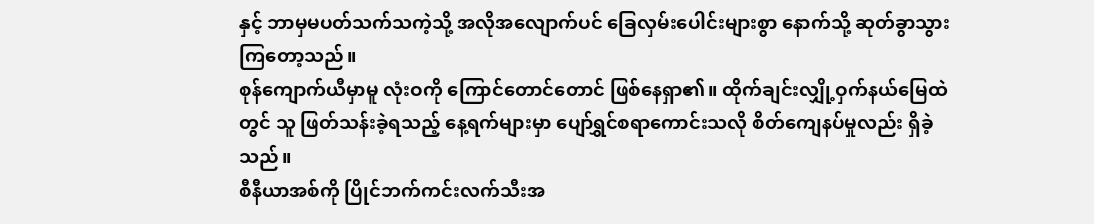နှင့် ဘာမှမပတ်သက်သကဲ့သို့ အလိုအလျောက်ပင် ခြေလှမ်းပေါင်းများစွာ နောက်သို့ ဆုတ်ခွာသွားကြတော့သည်။
စုန်ကျောက်ယီမှာမူ လုံးဝကို ကြောင်တောင်တောင် ဖြစ်နေရှာ၏။ ထိုက်ချင်းလျှို့ဝှက်နယ်မြေထဲတွင် သူ ဖြတ်သန်းခဲ့ရသည့် နေ့ရက်များမှာ ပျော်ရွှင်စရာကောင်းသလို စိတ်ကျေနပ်မှုလည်း ရှိခဲ့သည်။
စီနီယာအစ်ကို ပြိုင်ဘက်ကင်းလက်သီးအ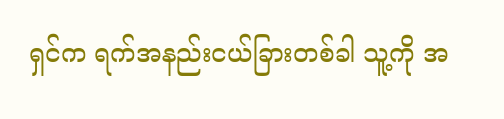ရှင်က ရက်အနည်းငယ်ခြားတစ်ခါ သူ့ကို အ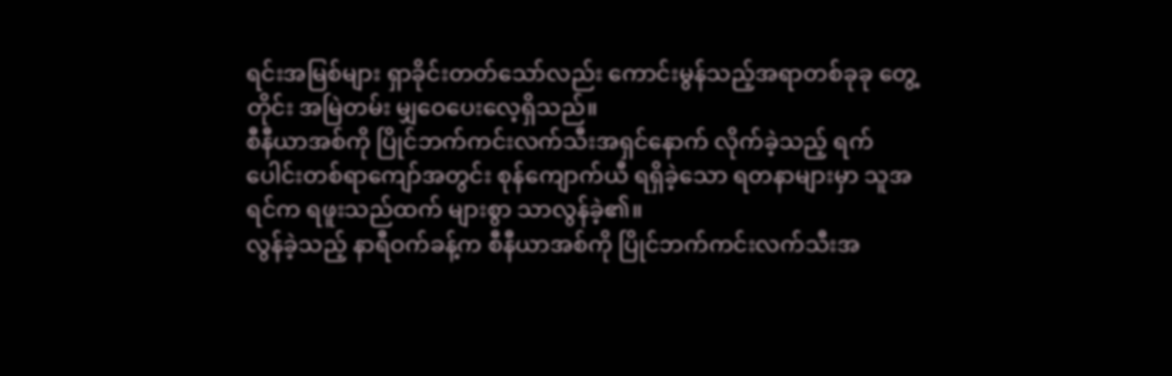ရင်းအမြစ်များ ရှာခိုင်းတတ်သော်လည်း ကောင်းမွန်သည့်အရာတစ်ခုခု တွေ့တိုင်း အမြဲတမ်း မျှဝေပေးလေ့ရှိသည်။
စီနီယာအစ်ကို ပြိုင်ဘက်ကင်းလက်သီးအရှင်နောက် လိုက်ခဲ့သည့် ရက်ပေါင်းတစ်ရာကျော်အတွင်း စုန်ကျောက်ယီ ရရှိခဲ့သော ရတနာများမှာ သူအရင်က ရဖူးသည်ထက် များစွာ သာလွန်ခဲ့၏။
လွန်ခဲ့သည့် နာရီဝက်ခန့်က စီနီယာအစ်ကို ပြိုင်ဘက်ကင်းလက်သီးအ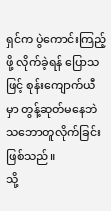ရှင်က ပွဲကောင်းကြည့်ဖို့ လိုက်ခဲ့ရန် ပြောသဖြင့် စုန်းကျောက်ယီမှာ တွန့်ဆုတ်မနေဘဲ သဘောတူလိုက်ခြင်း ဖြစ်သည်။
သို့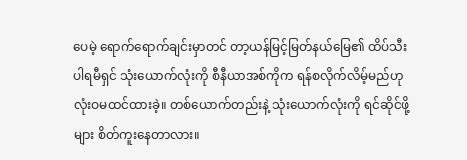ပေမဲ့ ရောက်ရောက်ချင်းမှာတင် တာ့ယန်မြင့်မြတ်နယ်မြေ၏ ထိပ်သီးပါရမီရှင် သုံးယောက်လုံးကို စီနီယာအစ်ကိုက ရန်စလိုက်လိမ့်မည်ဟု လုံးဝမထင်ထားခဲ့။ တစ်ယောက်တည်းနဲ့ သုံးယောက်လုံးကို ရင်ဆိုင်ဖို့များ စိတ်ကူးနေတာလား။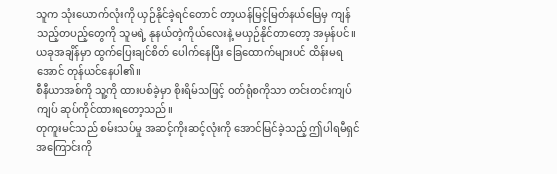သူက သုံးယောက်လုံးကို ယှဉ်နိုင်ခဲ့ရင်တောင် တာ့ယန်မြင့်မြတ်နယ်မြေမှ ကျန်သည့်တပည့်တွေကို သူမရဲ့ နုနယ်တဲ့ကိုယ်လေးနဲ့ မယှဉ်နိုင်တာတော့ အမှန်ပင်။
ယခုအချိန်မှာ ထွက်ပြေးချင်စိတ် ပေါက်နေပြီး ခြေထောက်များပင် ထိန်းမရအောင် တုန်ယင်နေပါ၏။
စီနီယာအစ်ကို သူ့ကို ထားပစ်ခဲ့မှာ စိုးရိမ်သဖြင့် ဝတ်ရုံစကိုသာ တင်းတင်းကျပ်ကျပ် ဆုပ်ကိုင်ထားရတော့သည်။
တုကူးမင်သည် စမ်းသပ်မှု အဆင့်ကိုးဆင့်လုံးကို အောင်မြင်ခဲ့သည့် ဤပါရမီရှင်အကြောင်းကို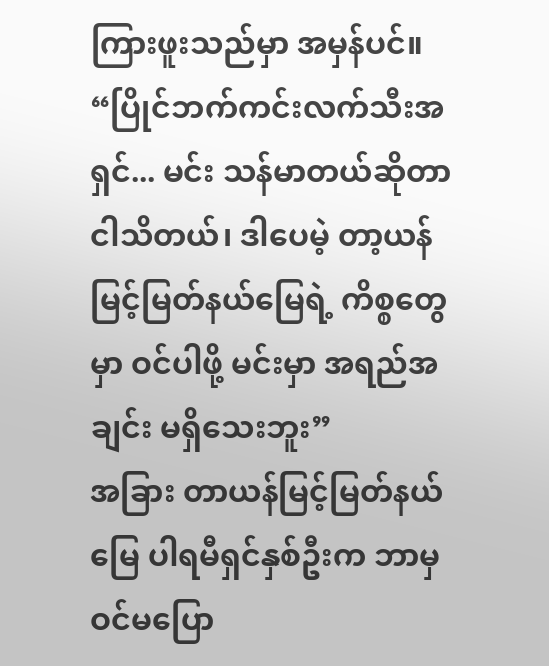ကြားဖူးသည်မှာ အမှန်ပင်။
“ပြိုင်ဘက်ကင်းလက်သီးအရှင်... မင်း သန်မာတယ်ဆိုတာ ငါသိတယ်၊ ဒါပေမဲ့ တာ့ယန်မြင့်မြတ်နယ်မြေရဲ့ ကိစ္စတွေမှာ ဝင်ပါဖို့ မင်းမှာ အရည်အချင်း မရှိသေးဘူး”
အခြား တာယန်မြင့်မြတ်နယ်မြေ ပါရမီရှင်နှစ်ဦးက ဘာမှဝင်မပြော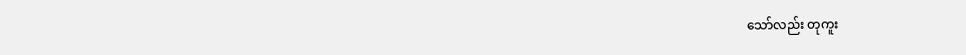သော်လည်း တုကူး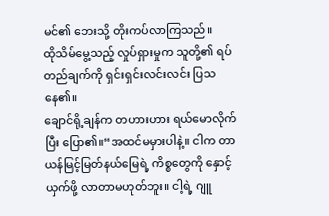မင်၏ ဘေးသို့ တိုးကပ်လာကြသည်။
ထိုသိမ်မွေ့သည့် လှုပ်ရှားမှုက သူတို့၏ ရပ်တည်ချက်ကို ရှင်းရှင်းလင်းလင်း ပြသနေ၏။
ချောင်ရို့ချန်က တဟားဟား ရယ်မောလိုက်ပြီး ပြော၏။“အထင်မမှားပါနဲ့။ ငါက တာယန်မြင့်မြတ်နယ်မြေရဲ့ ကိစ္စတွေကို နှောင့်ယှက်ဖို့ လာတာမဟုတ်ဘူး။ ငါ့ရဲ့ ဂျူ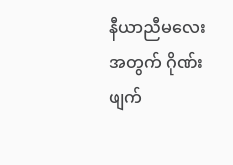နီယာညီမလေးအတွက် ဂိုဏ်းဖျက်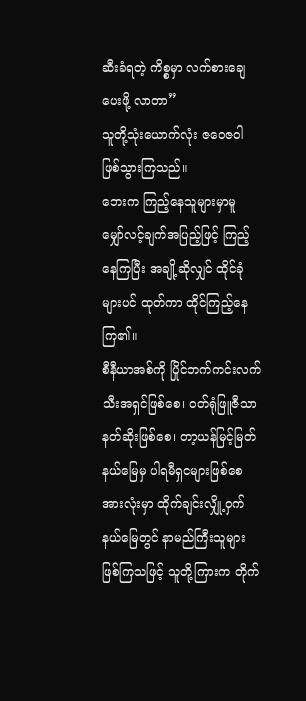ဆီးခံရတဲ့ ကိစ္စမှာ လက်စားချေပေးဖို့ လာတာ”
သူတို့သုံးယောက်လုံး ဇဝေဇဝါ ဖြစ်သွားကြသည်။
ဘေးက ကြည့်နေသူများမှာမူ မျှော်လင့်ချက်အပြည့်ဖြင့် ကြည့်နေကြပြီး အချို့ဆိုလျှင် ထိုင်ခုံများပင် ထုတ်ကာ ထိုင်ကြည့်နေကြ၏။
စီနီယာအစ်ကို ပြိုင်ဘက်ကင်းလက်သီးအရှင်ဖြစ်စေ၊ ဝတ်ရုံဖြူဇီသာနတ်ဆိုးဖြစ်စေ၊ တာ့ယန်မြင့်မြတ်နယ်မြေမှ ပါရမီရှငများဖြစ်စေ အားလုံးမှာ ထိုက်ချင်းလျှို့ဝှက်နယ်မြေတွင် နာမည်ကြီးသူများ ဖြစ်ကြသဖြင့် သူတို့ကြားက တိုက်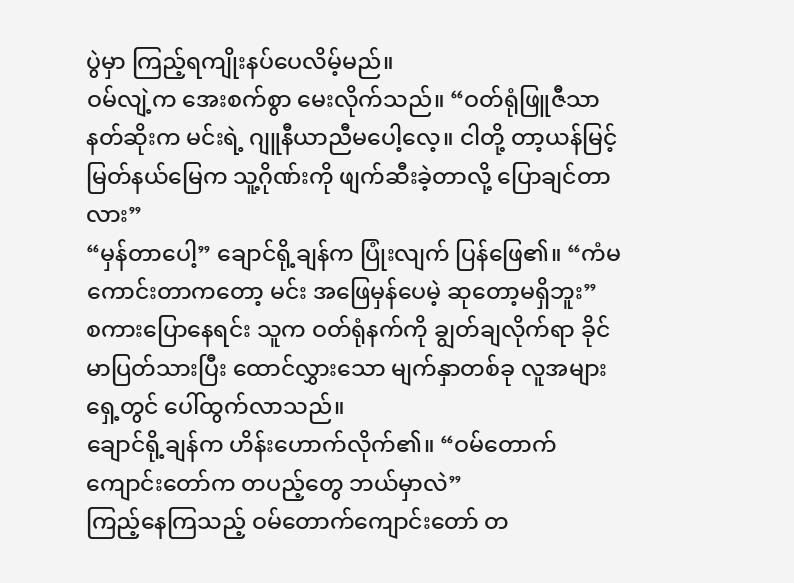ပွဲမှာ ကြည့်ရကျိုးနပ်ပေလိမ့်မည်။
ဝမ်လျဲ့က အေးစက်စွာ မေးလိုက်သည်။ “ဝတ်ရုံဖြူဇီသာနတ်ဆိုးက မင်းရဲ့ ဂျူနီယာညီမပေါ့လေ့။ ငါတို့ တာ့ယန်မြင့်မြတ်နယ်မြေက သူ့ဂိုဏ်းကို ဖျက်ဆီးခဲ့တာလို့ ပြောချင်တာလား”
“မှန်တာပေါ့” ချောင်ရို့ချန်က ပြုံးလျက် ပြန်ဖြေ၏။ “ကံမကောင်းတာကတော့ မင်း အဖြေမှန်ပေမဲ့ ဆုတော့မရှိဘူး”
စကားပြောနေရင်း သူက ဝတ်ရုံနက်ကို ချွတ်ချလိုက်ရာ ခိုင်မာပြတ်သားပြီး ထောင်လွှားသော မျက်နှာတစ်ခု လူအများရှေ့တွင် ပေါ်ထွက်လာသည်။
ချောင်ရို့ချန်က ဟိန်းဟောက်လိုက်၏။ “ဝမ်တောက်ကျောင်းတော်က တပည့်တွေ ဘယ်မှာလဲ”
ကြည့်နေကြသည့် ဝမ်တောက်ကျောင်းတော် တ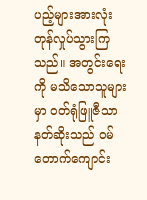ပည့်များအားလုံး တုန်လှုပ်သွားကြသည်။ အတွင်းရေးကို မသိသောသူများမှာ ဝတ်ရုံဖြူဇီသာနတ်ဆိုးသည် ဝမ်တောက်ကျောင်း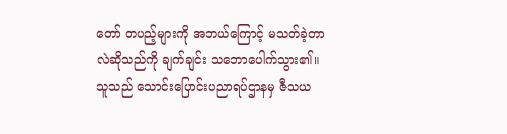တော် တပည့်များကို အဘယ်ကြောင့် မသတ်ခဲ့တာလဲဆိုသည်ကို ချက်ချင်း သဘောပေါက်သွား၏။ သူသည် သောင်းပြောင်းပညာရပ်ဌာနမှ ဇီသယ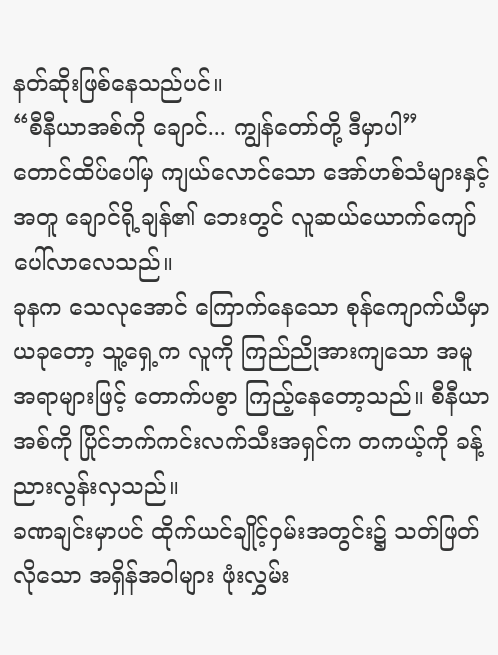နတ်ဆိုးဖြစ်နေသည်ပင်။
“စီနီယာအစ်ကို ချောင်... ကျွန်တော်တို့ ဒီမှာပါ”
တောင်ထိပ်ပေါ်မှ ကျယ်လောင်သော အော်ဟစ်သံများနှင့်အတူ ချောင်ရို့ချန်၏ ဘေးတွင် လူဆယ်ယောက်ကျော် ပေါ်လာလေသည်။
ခုနက သေလုအောင် ကြောက်နေသော စုန်ကျောက်ယီမှာ ယခုတော့ သူ့ရှေ့က လူကို ကြည်ညိုအားကျသော အမူအရာများဖြင့် တောက်ပစွာ ကြည့်နေတော့သည်။ စီနီယာအစ်ကို ပြိုင်ဘက်ကင်းလက်သီးအရှင်က တကယ့်ကို ခန့်ညားလွန်းလှသည်။
ခဏချင်းမှာပင် ထိုက်ယင်ချိုင့်ဝှမ်းအတွင်း၌ သတ်ဖြတ်လိုသော အရှိန်အဝါများ ဖုံးလွှမ်း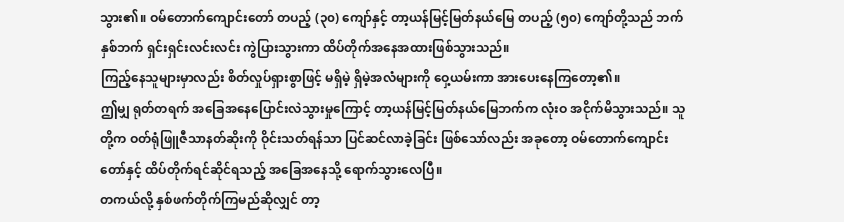သွား၏။ ဝမ်တောက်ကျောင်းတော် တပည့် (၃၀) ကျော်နှင့် တာ့ယန်မြင့်မြတ်နယ်မြေ တပည့် (၅၀) ကျော်တို့သည် ဘက်နှစ်ဘက် ရှင်းရှင်းလင်းလင်း ကွဲပြားသွားကာ ထိပ်တိုက်အနေအထားဖြစ်သွားသည်။
ကြည့်နေသူများမှာလည်း စိတ်လှုပ်ရှားစွာဖြင့် မရှိမဲ့ ရှိမဲ့အလံများကို ဝှေ့ယမ်းကာ အားပေးနေကြတော့၏။
ဤမျှ ရုတ်တရက် အခြေအနေပြောင်းလဲသွားမှုကြောင့် တာ့ယန်မြင့်မြတ်နယ်မြေဘက်က လုံးဝ အငိုက်မိသွားသည်။ သူတို့က ဝတ်ရုံဖြူဇီသာနတ်ဆိုးကို ဝိုင်းသတ်ရန်သာ ပြင်ဆင်လာခဲ့ခြင်း ဖြစ်သော်လည်း အခုတော့ ဝမ်တောက်ကျောင်းတော်နှင့် ထိပ်တိုက်ရင်ဆိုင်ရသည့် အခြေအနေသို့ ရောက်သွားလေပြီ။
တကယ်လို့ နှစ်ဖက်တိုက်ကြမည်ဆိုလျှင် တာ့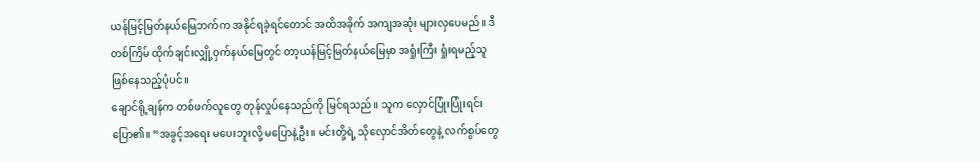ယန်မြင့်မြတ်နယ်မြေဘက်က အနိုင်ရခဲ့ရင်တောင် အထိအခိုက် အကျအဆုံး များလှပေမည်။ ဒီတစ်ကြိမ် ထိုက်ချင်းလျှို့ဝှက်နယ်မြေတွင် တာ့ယန်မြင့်မြတ်နယ်မြေမှာ အရှုံးကြီး ရှုံးရမည့်သူ ဖြစ်နေသည့်ပုံပင်။
ချောင်ရို့ချန်က တစ်ဖက်လူတွေ တုန်လှုပ်နေသည်ကို မြင်ရသည်။ သူက လှောင်ပြုံးပြုံးရင်း ပြော၏။ “အခွင့်အရေး မပေးဘူးလို့ မပြောနဲ့ဦး။ မင်းတို့ရဲ့ သိုလှောင်အိတ်တွေနဲ့ လက်စွပ်တွေ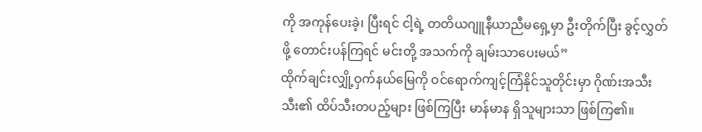ကို အကုန်ပေးခဲ့၊ ပြီးရင် ငါ့ရဲ့ တတိယဂျူနီယာညီမရှေ့မှာ ဦးတိုက်ပြီး ခွင့်လွှတ်ဖို့ တောင်းပန်ကြရင် မင်းတို့ အသက်ကို ချမ်းသာပေးမယ်”
ထိုက်ချင်းလျှို့ဝှက်နယ်မြေကို ဝင်ရောက်ကျင့်ကြံနိုင်သူတိုင်းမှာ ဂိုဏ်းအသီးသီး၏ ထိပ်သီးတပည့်များ ဖြစ်ကြပြီး မာန်မာန ရှိသူများသာ ဖြစ်ကြ၏။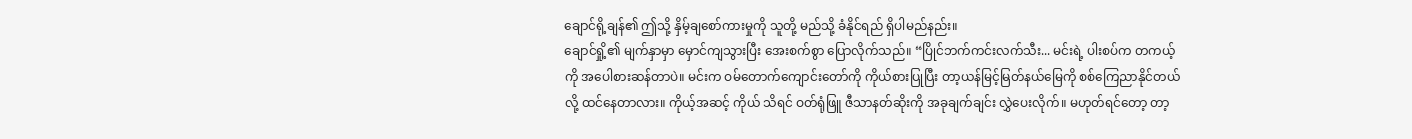ချောင်ရို့ချန်၏ ဤသို့ နှိမ့်ချစော်ကားမှုကို သူတို့ မည်သို့ ခံနိုင်ရည် ရှိပါမည်နည်း။
ချောင်ရှို့၏ မျက်နှာမှာ မှောင်ကျသွားပြီး အေးစက်စွာ ပြောလိုက်သည်။ “ပြိုင်ဘက်ကင်းလက်သီး... မင်းရဲ့ ပါးစပ်က တကယ့်ကို အပေါစားဆန်တာပဲ။ မင်းက ဝမ်တောက်ကျောင်းတော်ကို ကိုယ်စားပြုပြီး တာ့ယန်မြင့်မြတ်နယ်မြေကို စစ်ကြေညာနိုင်တယ်လို့ ထင်နေတာလား။ ကိုယ့်အဆင့် ကိုယ် သိရင် ဝတ်ရုံဖြူ ဇီသာနတ်ဆိုးကို အခုချက်ချင်း လွှဲပေးလိုက်။ မဟုတ်ရင်တော့ တာ့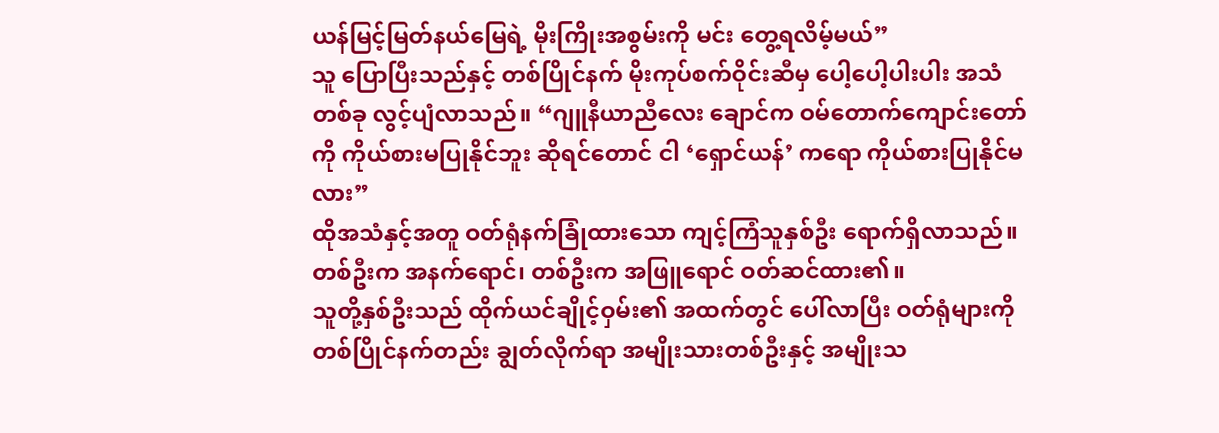ယန်မြင့်မြတ်နယ်မြေရဲ့ မိုးကြိုးအစွမ်းကို မင်း တွေ့ရလိမ့်မယ်”
သူ ပြောပြီးသည်နှင့် တစ်ပြိုင်နက် မိုးကုပ်စက်ဝိုင်းဆီမှ ပေါ့ပေါ့ပါးပါး အသံတစ်ခု လွင့်ပျံလာသည်။ “ဂျူနီယာညီလေး ချောင်က ဝမ်တောက်ကျောင်းတော်ကို ကိုယ်စားမပြုနိုင်ဘူး ဆိုရင်တောင် ငါ ‘ရှောင်ယန်’ ကရော ကိုယ်စားပြုနိုင်မလား”
ထိုအသံနှင့်အတူ ဝတ်ရုံနက်ခြုံထားသော ကျင့်ကြံသူနှစ်ဦး ရောက်ရှိလာသည်။ တစ်ဦးက အနက်ရောင်၊ တစ်ဦးက အဖြူရောင် ဝတ်ဆင်ထား၏။
သူတို့နှစ်ဦးသည် ထိုက်ယင်ချိုင့်ဝှမ်း၏ အထက်တွင် ပေါ်လာပြီး ဝတ်ရုံများကို တစ်ပြိုင်နက်တည်း ချွတ်လိုက်ရာ အမျိုးသားတစ်ဦးနှင့် အမျိုးသ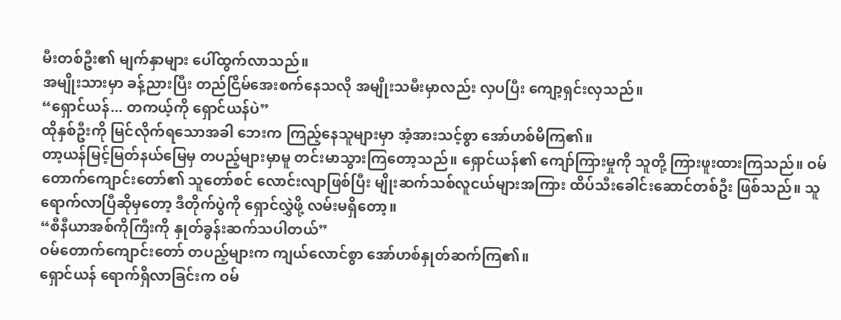မီးတစ်ဦး၏ မျက်နှာများ ပေါ်ထွက်လာသည်။
အမျိုးသားမှာ ခန့်ညားပြီး တည်ငြိမ်အေးစက်နေသလို အမျိုးသမီးမှာလည်း လှပပြီး ကျော့ရှင်းလှသည်။
“ရှောင်ယန်... တကယ့်ကို ရှောင်ယန်ပဲ”
ထိုနှစ်ဦးကို မြင်လိုက်ရသောအခါ ဘေးက ကြည့်နေသူများမှာ အံ့အားသင့်စွာ အော်ဟစ်မိကြ၏။
တာ့ယန်မြင့်မြတ်နယ်မြေမှ တပည့်များမှာမူ တင်းမာသွားကြတော့သည်။ ရှောင်ယန်၏ ကျော်ကြားမှုကို သူတို့ ကြားဖူးထားကြသည်။ ဝမ်တောက်ကျောင်းတော်၏ သူတော်စင် လောင်းလျာဖြစ်ပြီး မျိုးဆက်သစ်လူငယ်များအကြား ထိပ်သီးခေါင်းဆောင်တစ်ဦး ဖြစ်သည်။ သူ ရောက်လာပြီဆိုမှတော့ ဒီတိုက်ပွဲကို ရှောင်လွှဲဖို့ လမ်းမရှိတော့။
“စီနီယာအစ်ကိုကြီးကို နှုတ်ခွန်းဆက်သပါတယ်”
ဝမ်တောက်ကျောင်းတော် တပည့်များက ကျယ်လောင်စွာ အော်ဟစ်နှုတ်ဆက်ကြ၏။
ရှောင်ယန် ရောက်ရှိလာခြင်းက ဝမ်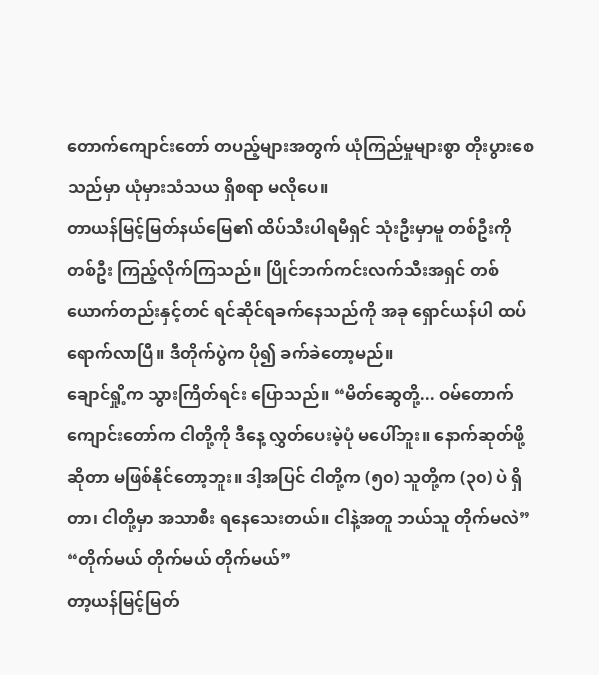တောက်ကျောင်းတော် တပည့်များအတွက် ယုံကြည်မှုများစွာ တိုးပွားစေသည်မှာ ယုံမှားသံသယ ရှိစရာ မလိုပေ။
တာယန်မြင့်မြတ်နယ်မြေ၏ ထိပ်သီးပါရမီရှင် သုံးဦးမှာမူ တစ်ဦးကိုတစ်ဦး ကြည့်လိုက်ကြသည်။ ပြိုင်ဘက်ကင်းလက်သီးအရှင် တစ်ယောက်တည်းနှင့်တင် ရင်ဆိုင်ရခက်နေသည်ကို အခု ရှောင်ယန်ပါ ထပ်ရောက်လာပြီ။ ဒီတိုက်ပွဲက ပို၍ ခက်ခဲတော့မည်။
ချောင်ရှို့က သွားကြိတ်ရင်း ပြောသည်။ “မိတ်ဆွေတို့... ဝမ်တောက်ကျောင်းတော်က ငါတို့ကို ဒီနေ့ လွှတ်ပေးမဲ့ပုံ မပေါ်ဘူး။ နောက်ဆုတ်ဖို့ဆိုတာ မဖြစ်နိုင်တော့ဘူး။ ဒါ့အပြင် ငါတို့က (၅၀) သူတို့က (၃၀) ပဲ ရှိတာ၊ ငါတို့မှာ အသာစီး ရနေသေးတယ်။ ငါနဲ့အတူ ဘယ်သူ တိုက်မလဲ”
“တိုက်မယ် တိုက်မယ် တိုက်မယ်”
တာ့ယန်မြင့်မြတ်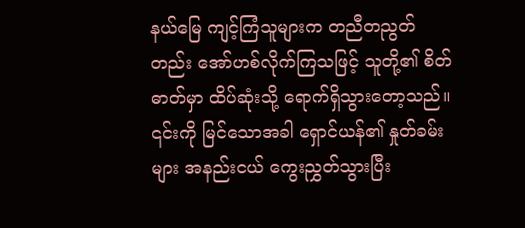နယ်မြေ ကျင့်ကြံသူများက တညီတညွတ်တည်း အော်ဟစ်လိုက်ကြသဖြင့် သူတို့၏ စိတ်ဓာတ်မှာ ထိပ်ဆုံးသို့ ရောက်ရှိသွားတော့သည်။
၎င်းကို မြင်သောအခါ ရှောင်ယန်၏ နှုတ်ခမ်းများ အနည်းငယ် ကွေးညွှတ်သွားပြီး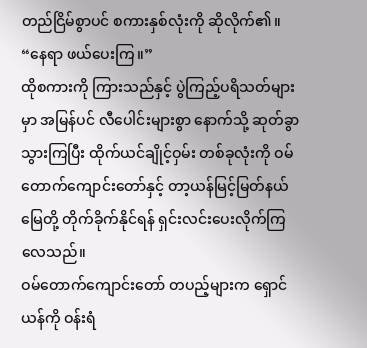တည်ငြိမ်စွာပင် စကားနှစ်လုံးကို ဆိုလိုက်၏။ “နေရာ ဖယ်ပေးကြ။”
ထိုစကားကို ကြားသည်နှင့် ပွဲကြည့်ပရိသတ်များမှာ အမြန်ပင် လီပေါင်းများစွာ နောက်သို့ ဆုတ်ခွာသွားကြပြီး ထိုက်ယင်ချိုင့်ဝှမ်း တစ်ခုလုံးကို ဝမ်တောက်ကျောင်းတော်နှင့် တာ့ယန်မြင့်မြတ်နယ်မြေတို့ တိုက်ခိုက်နိုင်ရန် ရှင်းလင်းပေးလိုက်ကြလေသည်။
ဝမ်တောက်ကျောင်းတော် တပည့်များက ရှောင်ယန်ကို ဝန်းရံ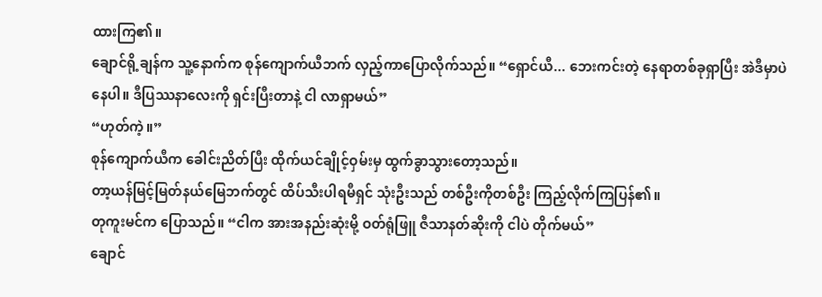ထားကြ၏။
ချောင်ရို့ချန်က သူ့နောက်က စုန်ကျောက်ယီဘက် လှည့်ကာပြောလိုက်သည်။ “ရှောင်ယီ... ဘေးကင်းတဲ့ နေရာတစ်ခုရှာပြီး အဲဒီမှာပဲ နေပါ။ ဒီပြဿနာလေးကို ရှင်းပြီးတာနဲ့ ငါ လာရှာမယ်”
“ဟုတ်ကဲ့။”
စုန်ကျောက်ယီက ခေါင်းညိတ်ပြီး ထိုက်ယင်ချိုင့်ဝှမ်းမှ ထွက်ခွာသွားတော့သည်။
တာ့ယန်မြင့်မြတ်နယ်မြေဘက်တွင် ထိပ်သီးပါရမီရှင် သုံးဦးသည် တစ်ဦးကိုတစ်ဦး ကြည့်လိုက်ကြပြန်၏။
တုကူးမင်က ပြောသည်။ “ငါက အားအနည်းဆုံးမို့ ဝတ်ရုံဖြူ ဇီသာနတ်ဆိုးကို ငါပဲ တိုက်မယ်”
ချောင်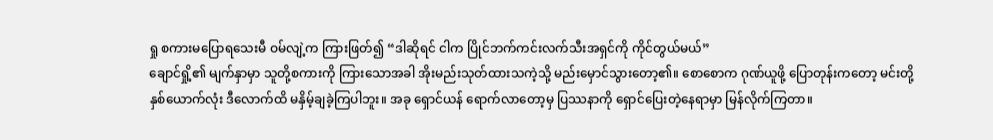ရှု စကားမပြောရသေးမီ ဝမ်လျဲ့က ကြားဖြတ်၍ “ဒါဆိုရင် ငါက ပြိုင်ဘက်ကင်းလက်သီးအရှင်ကို ကိုင်တွယ်မယ်”
ချောင်ရှို့၏ မျက်နှာမှာ သူတို့စကားကို ကြားသောအခါ အိုးမည်းသုတ်ထားသကဲ့သို့ မည်းမှောင်သွားတော့၏။ စောစောက ဂုဏ်ယူဖို့ ပြောတုန်းကတော့ မင်းတို့နှစ်ယောက်လုံး ဒီလောက်ထိ မနှိမ့်ချခဲ့ကြပါဘူး။ အခု ရှောင်ယန် ရောက်လာတော့မှ ပြဿနာကို ရှောင်ပြေးတဲ့နေရာမှာ မြန်လိုက်ကြတာ။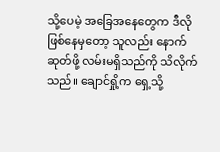သို့ပေမဲ့ အခြေအနေတွေက ဒီလိုဖြစ်နေမှတော့ သူလည်း နောက်ဆုတ်ဖို့ လမ်းမရှိသည်ကို သိလိုက်သည်။ ချောင်ရှို့က ရှေ့သို့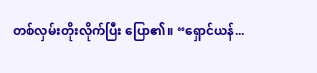တစ်လှမ်းတိုးလိုက်ပြီး ပြော၏။ “ရှောင်ယန်...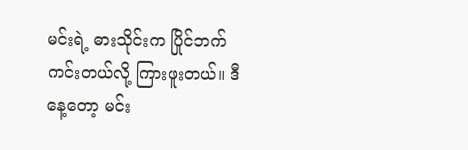မင်းရဲ့ ဓားသိုင်းက ပြိုင်ဘက်ကင်းတယ်လို့ ကြားဖူးတယ်။ ဒီနေ့တော့ မင်း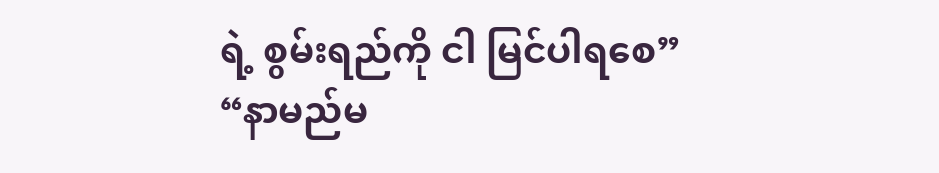ရဲ့ စွမ်းရည်ကို ငါ မြင်ပါရစေ”
“နာမည်မ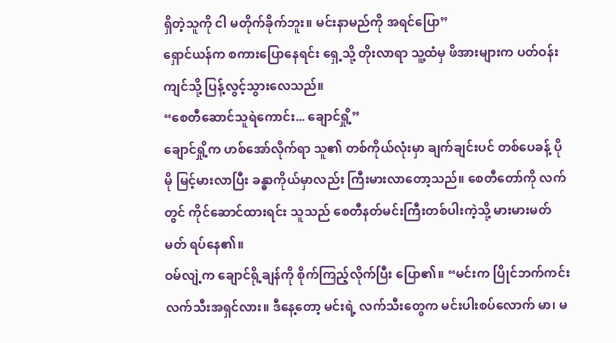ရှိတဲ့သူကို ငါ မတိုက်ခိုက်ဘူး။ မင်းနာမည်ကို အရင်ပြော”
ရှောင်ယန်က စကားပြောနေရင်း ရှေ့သို့ တိုးလာရာ သူ့ထံမှ ဖိအားများက ပတ်ဝန်းကျင်သို့ ပြန့်လွင့်သွားလေသည်။
“စေတီဆောင်သူရဲကောင်း... ချောင်ရှို့”
ချောင်ရှို့က ဟစ်အော်လိုက်ရာ သူ၏ တစ်ကိုယ်လုံးမှာ ချက်ချင်းပင် တစ်ပေခန့် ပိုမို မြင့်မားလာပြီး ခန္ဓာကိုယ်မှာလည်း ကြီးမားလာတော့သည်။ စေတီတော်ကို လက်တွင် ကိုင်ဆောင်ထားရင်း သူသည် စေတီနတ်မင်းကြီးတစ်ပါးကဲ့သို့ မားမားမတ်မတ် ရပ်နေ၏။
ဝမ်လျဲ့က ချောင်ရို့ချန်ကို စိုက်ကြည့်လိုက်ပြီး ပြော၏။ “မင်းက ပြိုင်ဘက်ကင်းလက်သီးအရှင်လား။ ဒီနေ့တော့ မင်းရဲ့ လက်သီးတွေက မင်းပါးစပ်လောက် မာ၊ မ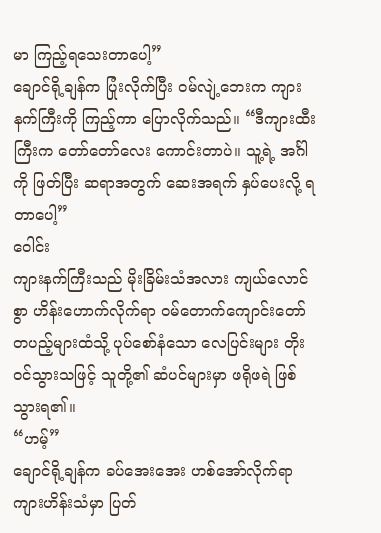မာ ကြည့်ရသေးတာပေါ့”
ချောင်ရို့ချန်က ပြုံးလိုက်ပြီး ဝမ်လျဲ့ဘေးက ကျားနက်ကြီးကို ကြည့်ကာ ပြောလိုက်သည်။ “ဒီကျားထီးကြီးက တော်တော်လေး ကောင်းတာပဲ။ သူ့ရဲ့ အင်္ဂါကို ဖြတ်ပြီး ဆရာအတွက် ဆေးအရက် နှပ်ပေးလို့ ရတာပေါ့”
ဝေါင်း
ကျားနက်ကြီးသည် မိုးခြိမ်းသံအလား ကျယ်လောင်စွာ ဟိန်းဟောက်လိုက်ရာ ဝမ်တောက်ကျောင်းတော် တပည့်များထံသို့ ပုပ်စော်နံသော လေပြင်းများ တိုးဝင်သွားသဖြင့် သူတို့၏ ဆံပင်များမှာ ဖရိုဖရဲ ဖြစ်သွားရ၏။
“ဟမ့်”
ချောင်ရို့ချန်က ခပ်အေးအေး ဟစ်အော်လိုက်ရာ ကျားဟိန်းသံမှာ ပြတ်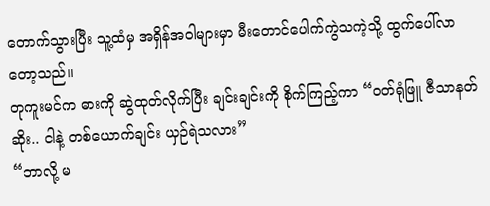တောက်သွားပြီး သူ့ထံမှ အရှိန်အဝါများမှာ မီးတောင်ပေါက်ကွဲသကဲ့သို့ ထွက်ပေါ်လာတော့သည်။
တုကူးမင်က ဓားကို ဆွဲထုတ်လိုက်ပြီး ချင်းချင်းကို စိုက်ကြည့်ကာ “ဝတ်ရုံဖြူ ဇီသာနတ်ဆိုး.. ငါနဲ့ တစ်ယောက်ချင်း ယှဉ်ရဲသလား”
“ဘာလို့ မ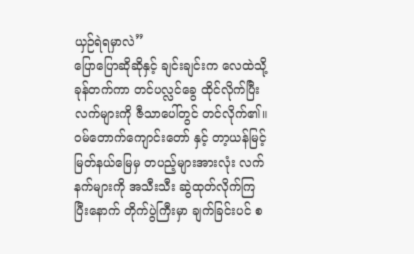ယှဉ်ရဲရမှာလဲ”
ပြောပြောဆိုဆိုနှင့် ချင်းချင်းက လေထဲသို့ ခုန်တက်ကာ တင်ပလ္လင်ခွေ ထိုင်လိုက်ပြီး လက်များကို ဇီသာပေါ်တွင် တင်လိုက်၏။
ဝမ်တောက်ကျောင်းတော် နှင့် တာ့ယန်မြင့်မြတ်နယ်မြေမှ တပည့်များအားလုံး လက်နက်များကို အသီးသီး ဆွဲထုတ်လိုက်ကြပြီးနောက် တိုက်ပွဲကြီးမှာ ချက်ခြင်းပင် စ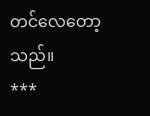တင်လေတော့သည်။
***